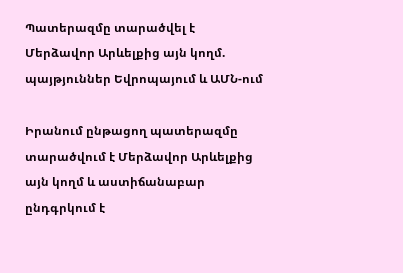Պատերազմը տարածվել է Մերձավոր Արևելքից այն կողմ. պայթյուններ Եվրոպայում և ԱՄՆ-ում

Իրանում ընթացող պատերազմը տարածվում է Մերձավոր Արևելքից այն կողմ և աստիճանաբար ընդգրկում է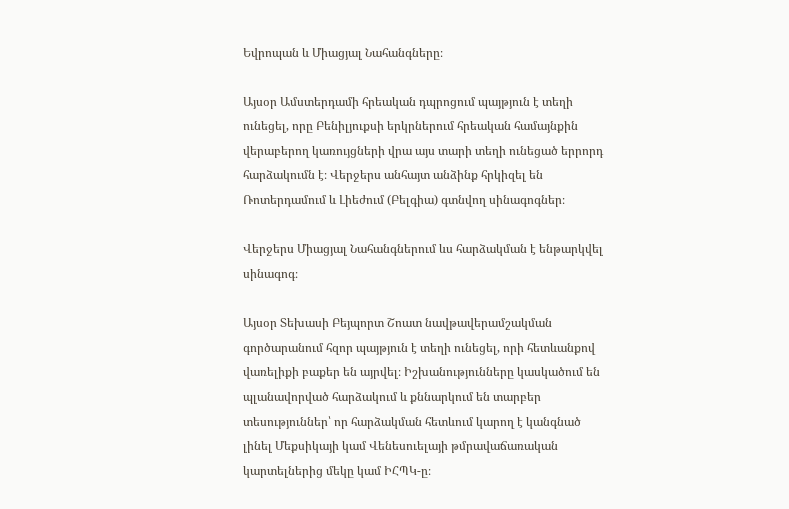Եվրոպան և Միացյալ Նահանգները։

Այսօր Ամստերդամի հրեական դպրոցում պայթյուն է տեղի ունեցել, որը Բենիլյուքսի երկրներում հրեական համայնքին վերաբերող կառույցների վրա այս տարի տեղի ունեցած երրորդ հարձակումն է։ Վերջերս անհայտ անձինք հրկիզել են Ռոտերդամում և Լիեժում (Բելգիա) գտնվող սինագոգներ։

Վերջերս Միացյալ Նահանգներում ևս հարձակման է ենթարկվել սինագոգ։

Այսօր Տեխասի Բեյպորտ Շոատ նավթավերամշակման գործարանում հզոր պայթյուն է տեղի ունեցել, որի հետևանքով վառելիքի բաքեր են այրվել։ Իշխանությունները կասկածում են պլանավորված հարձակում և քննարկում են տարբեր տեսություններ՝ որ հարձակման հետևում կարող է կանգնած լինել Մեքսիկայի կամ Վենեսուելայի թմրավաճառական կարտելներից մեկը կամ ԻՀՊԿ-ը։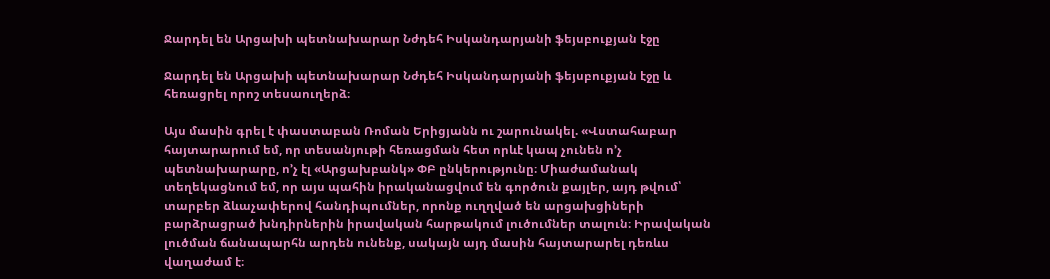Ջարդել են Արցախի պետնախարար Նժդեհ Իսկանդարյանի ֆեյսբուքյան էջը

Ջարդել են Արցախի պետնախարար Նժդեհ Իսկանդարյանի ֆեյսբուքյան էջը և հեռացրել որոշ տեսաուղերձ։

Այս մասին գրել է փաստաբան Ռոման Երիցյանն ու շարունակել. «Վստահաբար հայտարարում եմ, որ տեսանյութի հեռացման հետ որևէ կապ չունեն ո’չ պետնախարարը, ո’չ էլ «Արցախբանկ» ՓԲ ընկերությունը։ Միաժամանակ տեղեկացնում եմ, որ այս պահին իրականացվում են գործուն քայլեր, այդ թվում՝ տարբեր ձևաչափերով հանդիպումներ, որոնք ուղղված են արցախցիների բարձրացրած խնդիրներին իրավական հարթակում լուծումներ տալուն։ Իրավական լուծման ճանապարհն արդեն ունենք, սակայն այդ մասին հայտարարել դեռևս վաղաժամ է։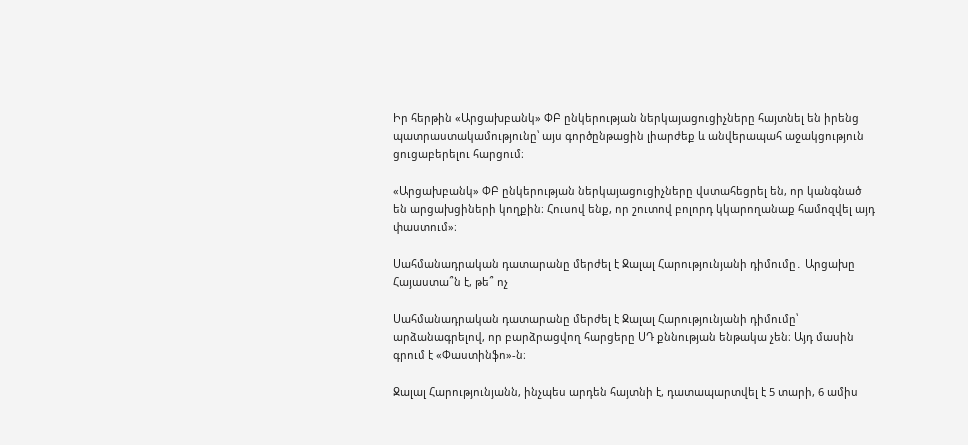Իր հերթին «Արցախբանկ» ՓԲ ընկերության ներկայացուցիչները հայտնել են իրենց պատրաստակամությունը՝ այս գործընթացին լիարժեք և անվերապահ աջակցություն ցուցաբերելու հարցում։

«Արցախբանկ» ՓԲ ընկերության ներկայացուցիչները վստահեցրել են, որ կանգնած են արցախցիների կողքին։ Հուսով ենք, որ շուտով բոլորդ կկարողանաք համոզվել այդ փաստում»։

Սահմանադրական դատարանը մերժել է Ջալալ Հարությունյանի դիմումը․ Արցախը Հայաստա՞ն է, թե՞ ոչ

Սահմանադրական դատարանը մերժել է Ջալալ Հարությունյանի դիմումը՝ արձանագրելով, որ բարձրացվող հարցերը ՍԴ քննության ենթակա չեն։ Այդ մասին գրում է «Փաստինֆո»-ն։

Ջալալ Հարությունյանն, ինչպես արդեն հայտնի է, դատապարտվել է 5 տարի, 6 ամիս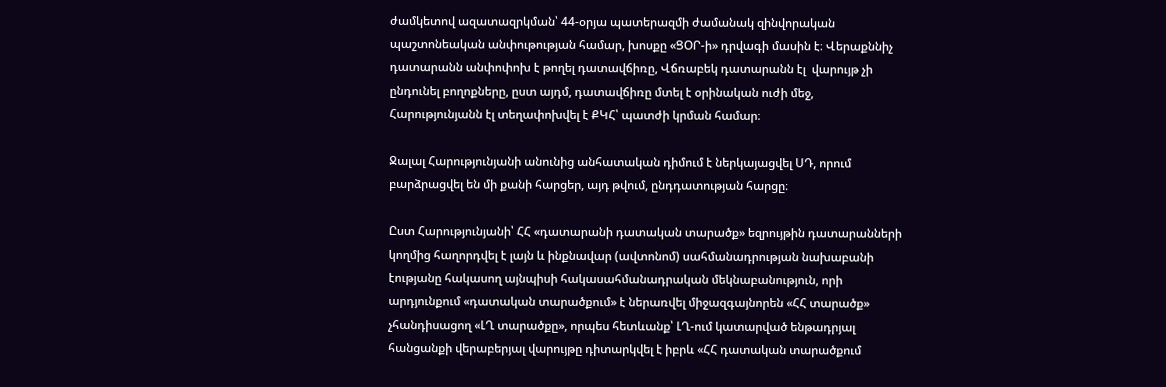ժամկետով ազատազրկման՝ 44-օրյա պատերազմի ժամանակ զինվորական պաշտոնեական անփութության համար, խոսքը «ՑՕՐ-ի» դրվագի մասին է։ Վերաքննիչ դատարանն անփոփոխ է թողել դատավճիռը, Վճռաբեկ դատարանն էլ  վարույթ չի ընդունել բողոքները, ըստ այդմ, դատավճիռը մտել է օրինական ուժի մեջ, Հարությունյանն էլ տեղափոխվել է ՔԿՀ՝ պատժի կրման համար։

Ջալալ Հարությունյանի անունից անհատական դիմում է ներկայացվել ՍԴ, որում բարձրացվել են մի քանի հարցեր, այդ թվում, ընդդատության հարցը։

Ըստ Հարությունյանի՝ ՀՀ «դատարանի դատական տարածք» եզրույթին դատարանների կողմից հաղորդվել է լայն և ինքնավար (ավտոնոմ) սահմանադրության նախաբանի էությանը հակասող այնպիսի հակասահմանադրական մեկնաբանություն, որի արդյունքում «դատական տարածքում» է ներառվել միջազգայնորեն «ՀՀ տարածք» չհանդիսացող «ԼՂ տարածքը», որպես հետևանք՝ ԼՂ-ում կատարված ենթադրյալ հանցանքի վերաբերյալ վարույթը դիտարկվել է իբրև «ՀՀ դատական տարածքում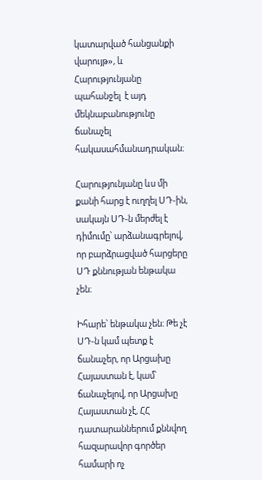կատարված հանցանքի վարույթ», և Հարությունյանը պահանջել  է այդ մեկնաբանությունը ճանաչել հակասահմանադրական։

Հարությունյանը ևս մի քանի հարց է ուղղել ՍԴ-ին, սակայն ՍԴ-ն մերժել է դիմումը՝ արձանագրելով, որ բարձրացված հարցերը ՍԴ քննության ենթակա չեն։

Իհարե՝ ենթակա չեն։ Թե չէ ՍԴ-ն կամ պետք է ճանաչեր, որ Արցախը Հայաստան է, կամ՝ ճանաչելով, որ Արցախը Հայաստան չէ, ՀՀ դատարաններում քննվող հազարավոր գործեր համարի ոչ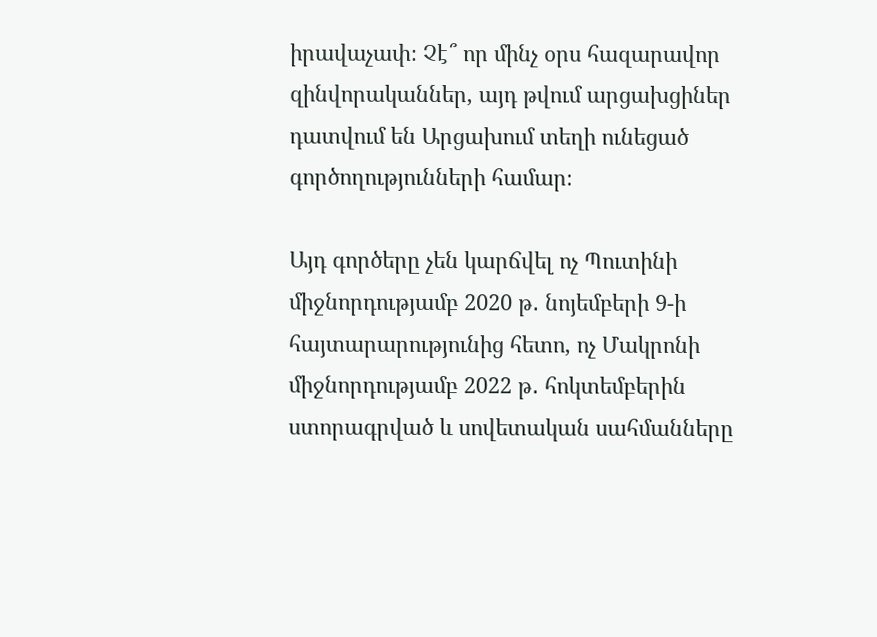իրավաչափ։ Չէ՞ որ մինչ օրս հազարավոր զինվորականներ, այդ թվում արցախցիներ դատվում են Արցախում տեղի ունեցած գործողությունների համար։

Այդ գործերը չեն կարճվել ոչ Պուտինի միջնորդությամբ 2020 թ․ նոյեմբերի 9-ի հայտարարությունից հետո, ոչ Մակրոնի միջնորդությամբ 2022 թ․ հոկտեմբերին ստորագրված և սովետական սահմանները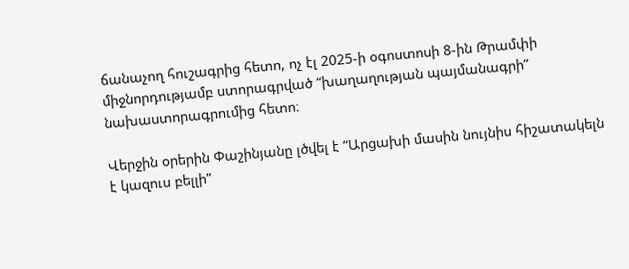ճանաչող հուշագրից հետո, ոչ էլ 2025-ի օգոստոսի 8-ին Թրամփի միջնորդությամբ ստորագրված “խաղաղության պայմանագրի” նախաստորագրումից հետո։

Վերջին օրերին Փաշինյանը լծվել է “Արցախի մասին նույնիս հիշատակելն է կազուս բելլի”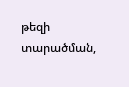թեզի տարածման,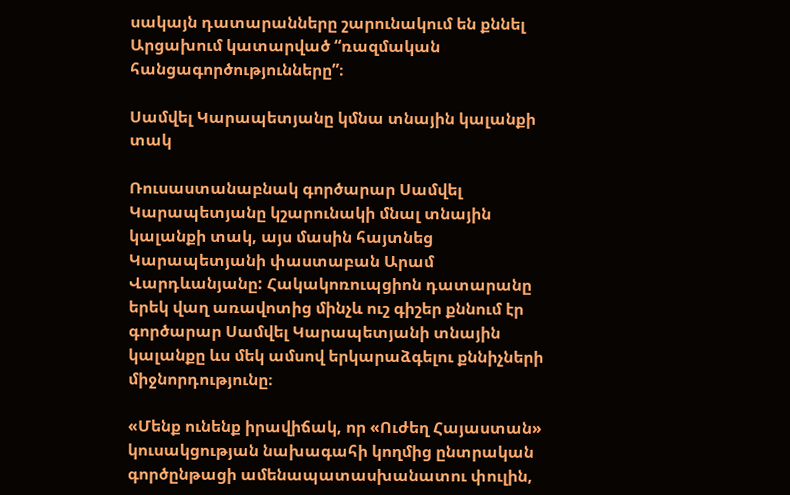սակայն դատարանները շարունակում են քննել Արցախում կատարված “ռազմական հանցագործությունները”։

Սամվել Կարապետյանը կմնա տնային կալանքի տակ

Ռուսաստանաբնակ գործարար Սամվել Կարապետյանը կշարունակի մնալ տնային կալանքի տակ, այս մասին հայտնեց Կարապետյանի փաստաբան Արամ Վարդևանյանը: Հակակոռուպցիոն դատարանը երեկ վաղ առավոտից մինչև ուշ գիշեր քննում էր գործարար Սամվել Կարապետյանի տնային կալանքը ևս մեկ ամսով երկարաձգելու քննիչների միջնորդությունը։

«Մենք ունենք իրավիճակ, որ «Ուժեղ Հայաստան» կուսակցության նախագահի կողմից ընտրական գործընթացի ամենապատասխանատու փուլին,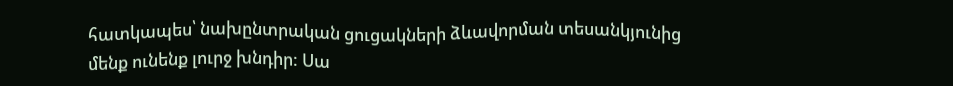հատկապես՝ նախընտրական ցուցակների ձևավորման տեսանկյունից մենք ունենք լուրջ խնդիր: Սա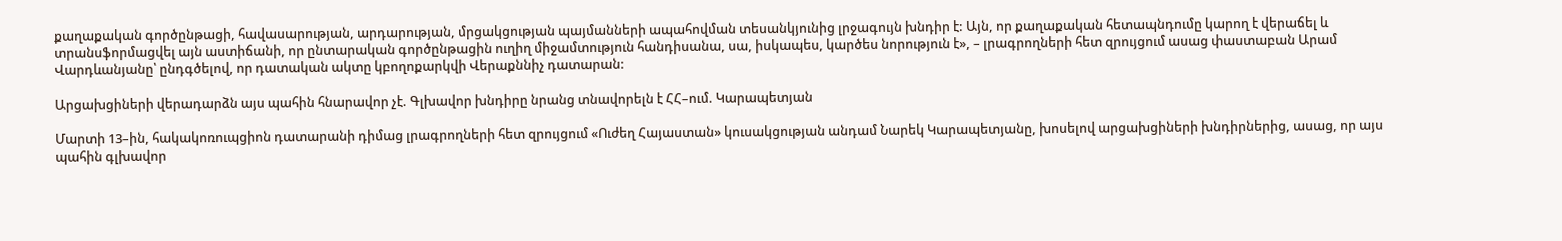քաղաքական գործընթացի, հավասարության, արդարության, մրցակցության պայմանների ապահովման տեսանկյունից լրջագույն խնդիր է: Այն, որ քաղաքական հետապնդումը կարող է վերաճել և տրանսֆորմացվել այն աստիճանի, որ ընտարական գործընթացին ուղիղ միջամտություն հանդիսանա, սա, իսկապես, կարծես նորություն է», – լրագրողների հետ զրույցում ասաց փաստաբան Արամ Վարդևանյանը՝ ընդգծելով, որ դատական ակտը կբողոքարկվի Վերաքննիչ դատարան:

Արցախցիների վերադարձն այս պահին հնարավոր չէ. Գլխավոր խնդիրը նրանց տնավորելն է ՀՀ–ում. Կարապետյան

Մարտի 13–ին, հակակոռուպցիոն դատարանի դիմաց լրագրողների հետ զրույցում «Ուժեղ Հայաստան» կուսակցության անդամ Նարեկ Կարապետյանը, խոսելով արցախցիների խնդիրներից, ասաց, որ այս պահին գլխավոր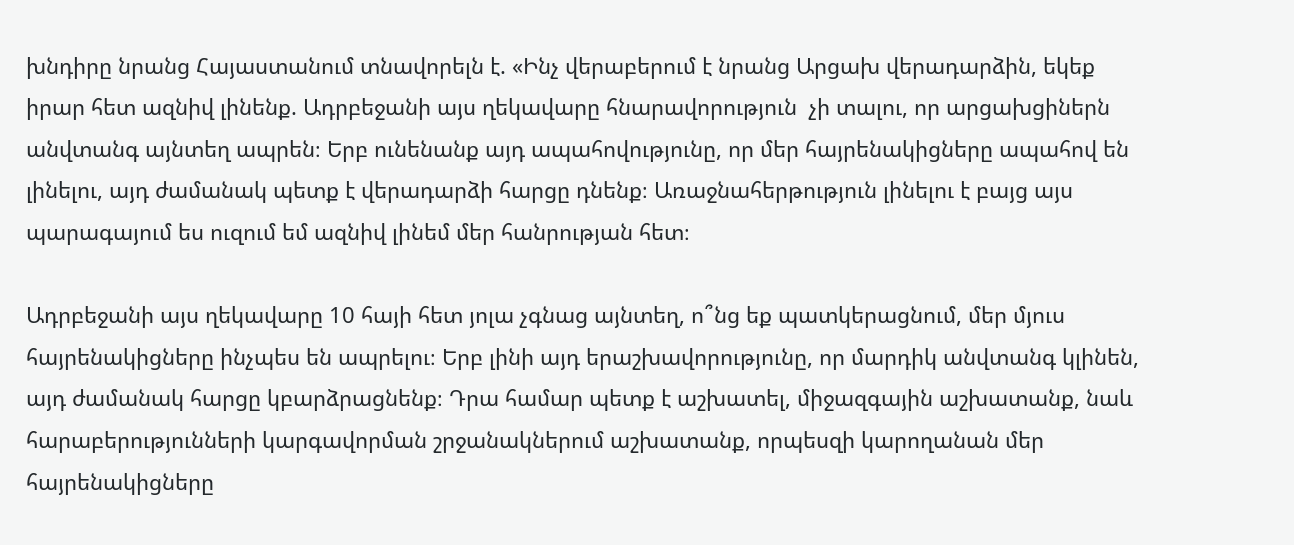խնդիրը նրանց Հայաստանում տնավորելն է. «Ինչ վերաբերում է նրանց Արցախ վերադարձին, եկեք իրար հետ ազնիվ լինենք. Ադրբեջանի այս ղեկավարը հնարավորություն  չի տալու, որ արցախցիներն անվտանգ այնտեղ ապրեն։ Երբ ունենանք այդ ապահովությունը, որ մեր հայրենակիցները ապահով են լինելու, այդ ժամանակ պետք է վերադարձի հարցը դնենք։ Առաջնահերթություն լինելու է բայց այս պարագայում ես ուզում եմ ազնիվ լինեմ մեր հանրության հետ։

Ադրբեջանի այս ղեկավարը 10 հայի հետ յոլա չգնաց այնտեղ, ո՞նց եք պատկերացնում, մեր մյուս հայրենակիցները ինչպես են ապրելու։ Երբ լինի այդ երաշխավորությունը, որ մարդիկ անվտանգ կլինեն, այդ ժամանակ հարցը կբարձրացնենք։ Դրա համար պետք է աշխատել, միջազգային աշխատանք, նաև հարաբերությունների կարգավորման շրջանակներում աշխատանք, որպեսզի կարողանան մեր հայրենակիցները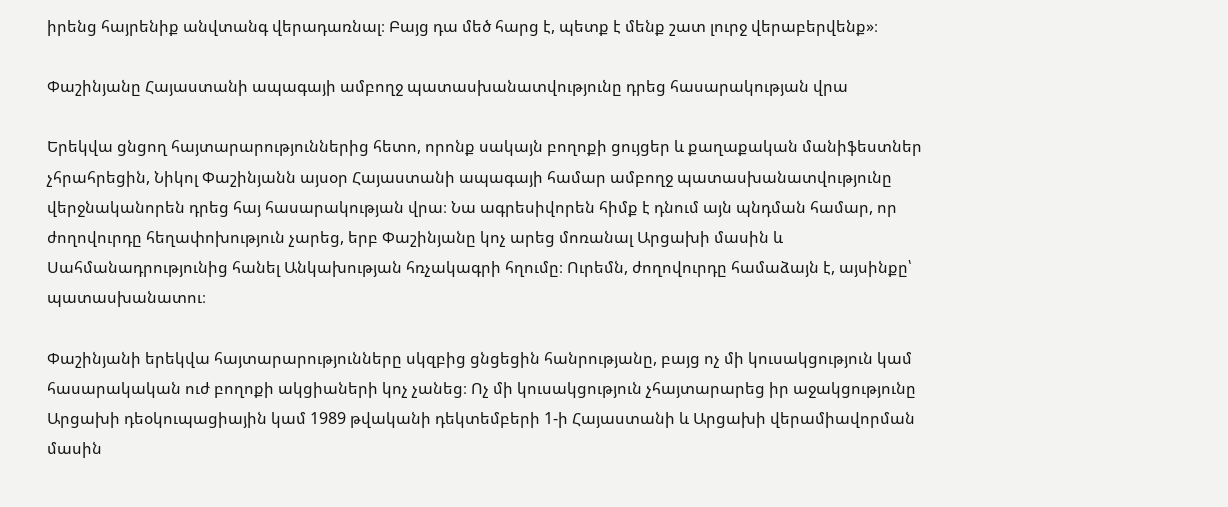իրենց հայրենիք անվտանգ վերադառնալ։ Բայց դա մեծ հարց է, պետք է մենք շատ լուրջ վերաբերվենք»։

Փաշինյանը Հայաստանի ապագայի ամբողջ պատասխանատվությունը դրեց հասարակության վրա

Երեկվա ցնցող հայտարարություններից հետո, որոնք սակայն բողոքի ցույցեր և քաղաքական մանիֆեստներ չհրահրեցին, Նիկոլ Փաշինյանն այսօր Հայաստանի ապագայի համար ամբողջ պատասխանատվությունը վերջնականորեն դրեց հայ հասարակության վրա։ Նա ագրեսիվորեն հիմք է դնում այն պնդման համար, որ ժողովուրդը հեղափոխություն չարեց, երբ Փաշինյանը կոչ արեց մոռանալ Արցախի մասին և Սահմանադրությունից հանել Անկախության հռչակագրի հղումը։ Ուրեմն, ժողովուրդը համաձայն է, այսինքը՝ պատասխանատու։

Փաշինյանի երեկվա հայտարարությունները սկզբից ցնցեցին հանրությանը, բայց ոչ մի կուսակցություն կամ հասարակական ուժ բողոքի ակցիաների կոչ չանեց։ Ոչ մի կուսակցություն չհայտարարեց իր աջակցությունը Արցախի դեօկուպացիային կամ 1989 թվականի դեկտեմբերի 1-ի Հայաստանի և Արցախի վերամիավորման մասին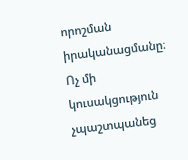որոշման  իրականացմանը։ Ոչ մի կուսակցություն չպաշտպանեց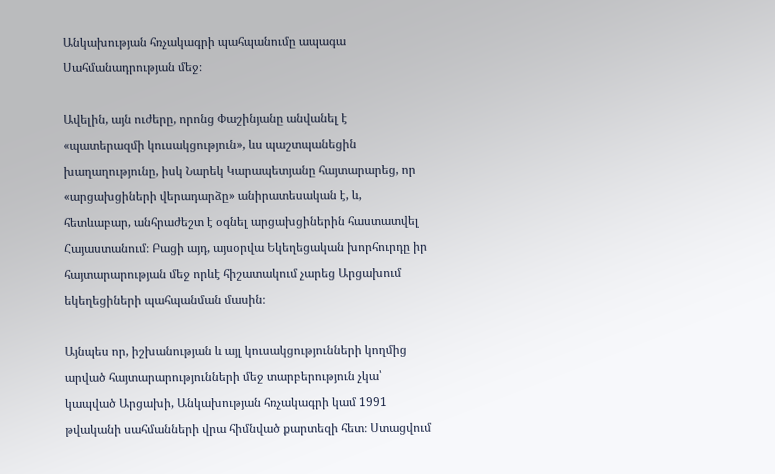Անկախության հռչակագրի պահպանումը ապագա Սահմանադրության մեջ։

Ավելին, այն ուժերը, որոնց Փաշինյանը անվանել է «պատերազմի կուսակցություն», ևս պաշտպանեցին խաղաղությունը, իսկ Նարեկ Կարապետյանը հայտարարեց, որ «արցախցիների վերադարձը» անիրատեսական է, և, հետևաբար, անհրաժեշտ է օգնել արցախցիներին հաստատվել Հայաստանում։ Բացի այդ, այսօրվա Եկեղեցական խորհուրդը իր հայտարարության մեջ որևէ հիշատակում չարեց Արցախում եկեղեցիների պահպանման մասին։

Այնպես որ, իշխանության և այլ կուսակցությունների կողմից արված հայտարարությունների մեջ տարբերություն չկա՝ կապված Արցախի, Անկախության հռչակագրի կամ 1991 թվականի սահմանների վրա հիմնված քարտեզի հետ։ Ստացվում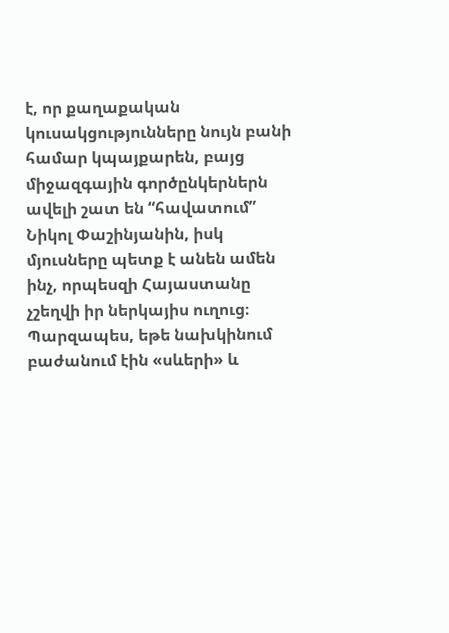է, որ քաղաքական կուսակցությունները նույն բանի համար կպայքարեն, բայց միջազգային գործընկերներն ավելի շատ են “հավատում” Նիկոլ Փաշինյանին, իսկ մյուսները պետք է անեն ամեն ինչ, որպեսզի Հայաստանը չշեղվի իր ներկայիս ուղուց։ Պարզապես, եթե նախկինում բաժանում էին «սևերի» և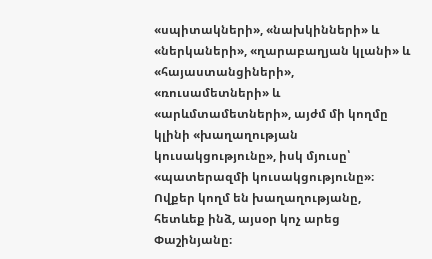«սպիտակների», «նախկինների» և «ներկաների», «ղարաբաղյան կլանի» և «հայաստանցիների», «ռուսամետների» և «արևմտամետների», այժմ մի կողմը կլինի «խաղաղության կուսակցությունը», իսկ մյուսը՝ «պատերազմի կուսակցությունը»։ Ովքեր կողմ են խաղաղությանը, հետևեք ինձ, այսօր կոչ արեց Փաշինյանը։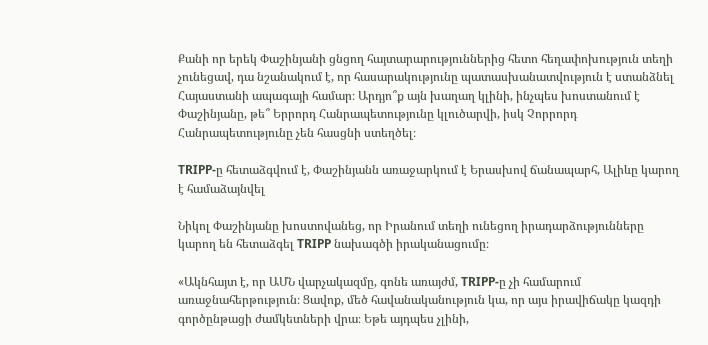Քանի որ երեկ Փաշինյանի ցնցող հայտարարություններից հետո հեղափոխություն տեղի չունեցավ, դա նշանակում է, որ հասարակությունը պատասխանատվություն է ստանձնել Հայաստանի ապագայի համար։ Արդյո՞ք այն խաղաղ կլինի, ինչպես խոստանում է Փաշինյանը, թե՞ Երրորդ Հանրապետությունը կլուծարվի, իսկ Չորրորդ Հանրապետությունը չեն հասցնի ստեղծել։

TRIPP-ը հետաձգվում է, Փաշինյանն առաջարկում է Երասխով ճանապարհ, Ալիևը կարող է համաձայնվել

Նիկոլ Փաշինյանը խոստովանեց, որ Իրանում տեղի ունեցող իրադարձությունները կարող են հետաձգել TRIPP նախագծի իրականացումը։

«Ակնհայտ է, որ ԱՄՆ վարչակազմը, գոնե առայժմ, TRIPP-ը չի համարում առաջնահերթություն։ Ցավոք, մեծ հավանականություն կա, որ այս իրավիճակը կազդի գործընթացի ժամկետների վրա։ Եթե այդպես չլինի,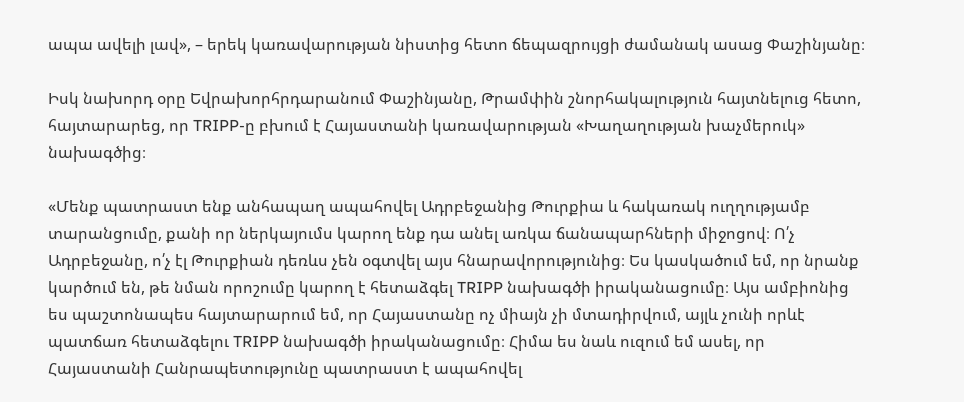ապա ավելի լավ», – երեկ կառավարության նիստից հետո ճեպազրույցի ժամանակ ասաց Փաշինյանը։

Իսկ նախորդ օրը Եվրախորհրդարանում Փաշինյանը, Թրամփին շնորհակալություն հայտնելուց հետո, հայտարարեց, որ TRIPP-ը բխում է Հայաստանի կառավարության «Խաղաղության խաչմերուկ» նախագծից։

«Մենք պատրաստ ենք անհապաղ ապահովել Ադրբեջանից Թուրքիա և հակառակ ուղղությամբ տարանցումը, քանի որ ներկայումս կարող ենք դա անել առկա ճանապարհների միջոցով։ Ո՛չ Ադրբեջանը, ո՛չ էլ Թուրքիան դեռևս չեն օգտվել այս հնարավորությունից։ Ես կասկածում եմ, որ նրանք կարծում են, թե նման որոշումը կարող է հետաձգել TRIPP նախագծի իրականացումը։ Այս ամբիոնից ես պաշտոնապես հայտարարում եմ, որ Հայաստանը ոչ միայն չի մտադիրվում, այլև չունի որևէ պատճառ հետաձգելու TRIPP նախագծի իրականացումը։ Հիմա ես նաև ուզում եմ ասել, որ Հայաստանի Հանրապետությունը պատրաստ է ապահովել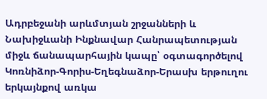Ադրբեջանի արևմտյան շրջանների և Նախիջևանի Ինքնավար Հանրապետության միջև ճանապարհային կապը՝ օգտագործելով Կոռնիձոր-Գորիս-Եղեգնաձոր-Երասխ երթուղու երկայնքով առկա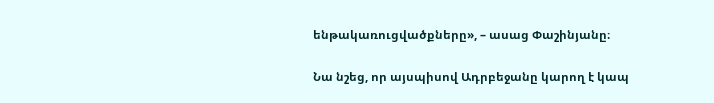ենթակառուցվածքները», – ասաց Փաշինյանը։

Նա նշեց, որ այսպիսով Ադրբեջանը կարող է կապ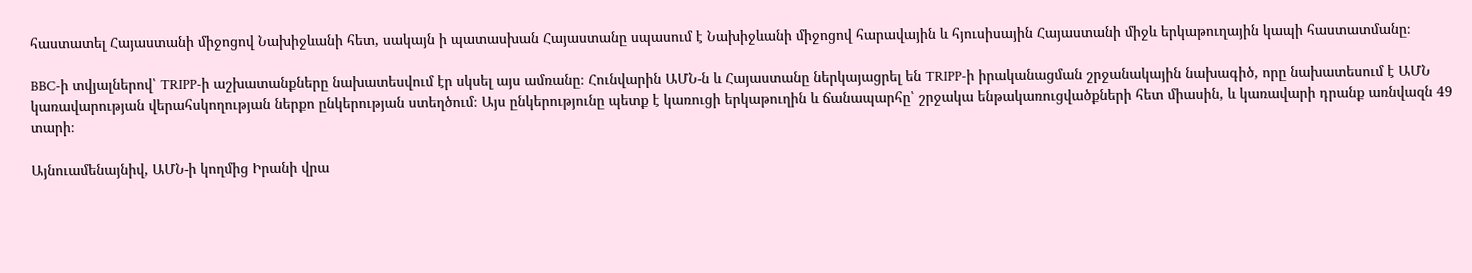հաստատել Հայաստանի միջոցով Նախիջևանի հետ, սակայն ի պատասխան Հայաստանը սպասում է Նախիջևանի միջոցով հարավային և հյուսիսային Հայաստանի միջև երկաթուղային կապի հաստատմանը։

BBC-ի տվյալներով՝ TRIPP-ի աշխատանքները նախատեսվում էր սկսել այս ամռանը։ Հունվարին ԱՄՆ-ն և Հայաստանը ներկայացրել են TRIPP-ի իրականացման շրջանակային նախագիծ, որը նախատեսում է ԱՄՆ կառավարության վերահսկողության ներքո ընկերության ստեղծում։ Այս ընկերությունը պետք է կառուցի երկաթուղին և ճանապարհը՝ շրջակա ենթակառուցվածքների հետ միասին, և կառավարի դրանք առնվազն 49 տարի։

Այնուամենայնիվ, ԱՄՆ-ի կողմից Իրանի վրա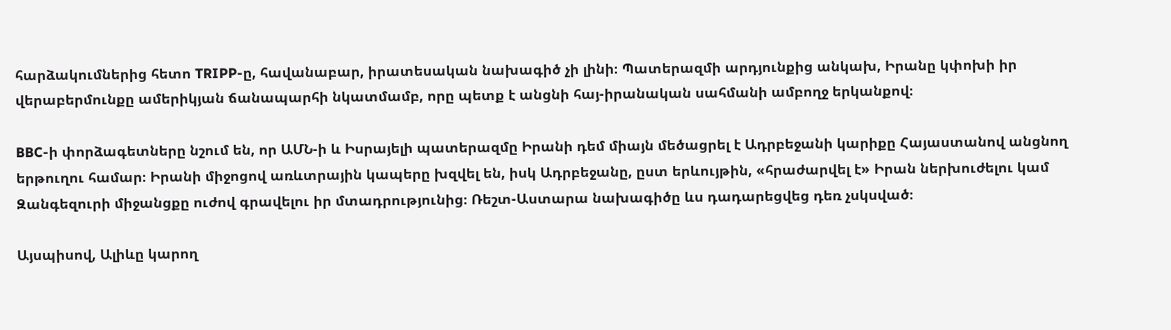հարձակումներից հետո TRIPP-ը, հավանաբար, իրատեսական նախագիծ չի լինի։ Պատերազմի արդյունքից անկախ, Իրանը կփոխի իր վերաբերմունքը ամերիկյան ճանապարհի նկատմամբ, որը պետք է անցնի հայ-իրանական սահմանի ամբողջ երկանքով։

BBC-ի փորձագետները նշում են, որ ԱՄՆ-ի և Իսրայելի պատերազմը Իրանի դեմ միայն մեծացրել է Ադրբեջանի կարիքը Հայաստանով անցնող երթուղու համար։ Իրանի միջոցով առևտրային կապերը խզվել են, իսկ Ադրբեջանը, ըստ երևույթին, «հրաժարվել է» Իրան ներխուժելու կամ Զանգեզուրի միջանցքը ուժով գրավելու իր մտադրությունից։ Ռեշտ-Աստարա նախագիծը ևս դադարեցվեց դեռ չսկսված։

Այսպիսով, Ալիևը կարող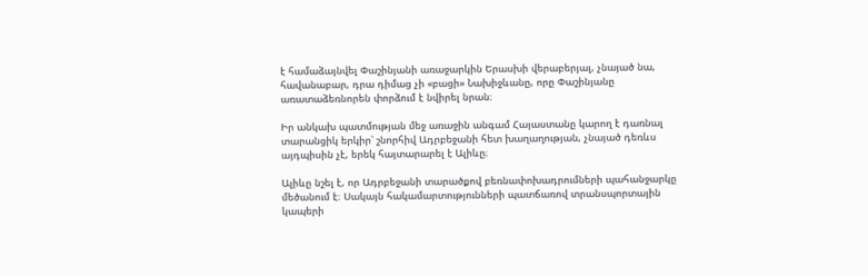է համաձայնվել Փաշինյանի առաջարկին Երասխի վերաբերյալ, չնայած նա, հավանաբար, դրա դիմաց չի «բացի» Նախիջևանը, որը Փաշինյանը առատաձեռնորեն փորձում է նվիրել նրան։

Իր անկախ պատմության մեջ առաջին անգամ Հայաստանը կարող է դառնալ տարանցիկ երկիր՝ շնորհիվ Ադրբեջանի հետ խաղաղության, չնայած դեռևս այդպիսին չէ, երեկ հայտարարել է Ալիևը։

Ալիևը նշել է, որ Ադրբեջանի տարածքով բեռնափոխադրումների պահանջարկը մեծանում է։ Սակայն հակամարտությունների պատճառով տրանսպորտային կապերի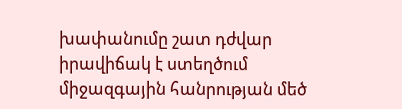խափանումը շատ դժվար իրավիճակ է ստեղծում միջազգային հանրության մեծ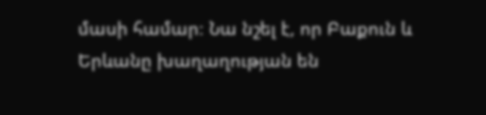մասի համար։ Նա նշել է, որ Բաքուն և Երևանը խաղաղության են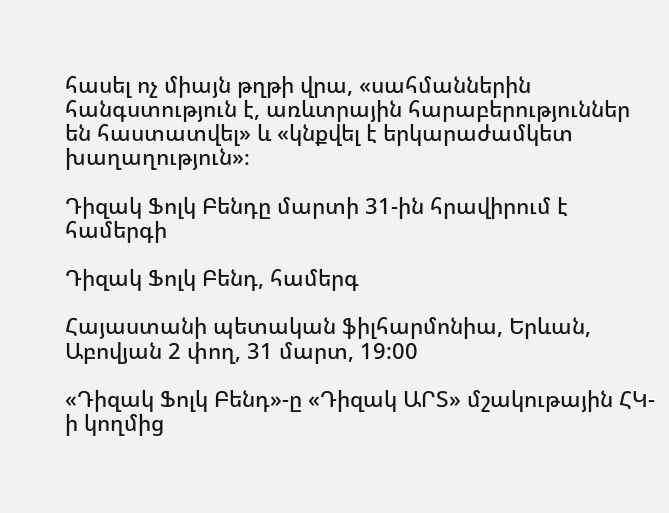հասել ոչ միայն թղթի վրա, «սահմաններին հանգստություն է, առևտրային հարաբերություններ են հաստատվել» և «կնքվել է երկարաժամկետ խաղաղություն»։

Դիզակ Ֆոլկ Բենդը մարտի 31-ին հրավիրում է համերգի

Դիզակ Ֆոլկ Բենդ, համերգ

Հայաստանի պետական ֆիլհարմոնիա, Երևան, Աբովյան 2 փող, 31 մարտ, 19:00

«Դիզակ Ֆոլկ Բենդ»-ը «Դիզակ ԱՐՏ» մշակութային ՀԿ-ի կողմից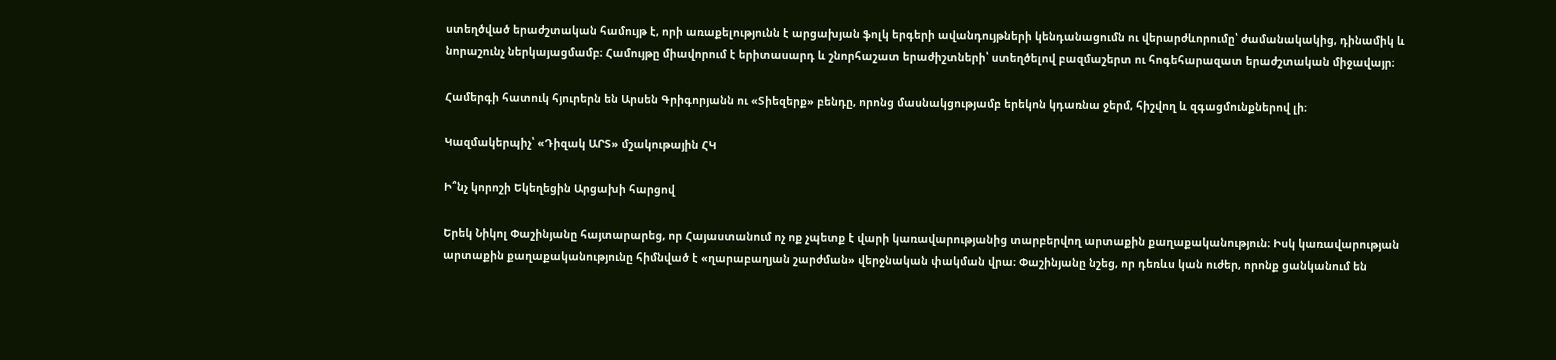ստեղծված երաժշտական համույթ է, որի առաքելությունն է արցախյան ֆոլկ երգերի ավանդույթների կենդանացումն ու վերարժևորումը՝ ժամանակակից, դինամիկ և նորաշունչ ներկայացմամբ։ Համույթը միավորում է երիտասարդ և շնորհաշատ երաժիշտների՝ ստեղծելով բազմաշերտ ու հոգեհարազատ երաժշտական միջավայր։

Համերգի հատուկ հյուրերն են Արսեն Գրիգորյանն ու «Տիեզերք» բենդը, որոնց մասնակցությամբ երեկոն կդառնա ջերմ, հիշվող և զգացմունքներով լի։

Կազմակերպիչ՝ «Դիզակ ԱՐՏ» մշակութային ՀԿ

Ի՞նչ կորոշի Եկեղեցին Արցախի հարցով

Երեկ Նիկոլ Փաշինյանը հայտարարեց, որ Հայաստանում ոչ ոք չպետք է վարի կառավարությանից տարբերվող արտաքին քաղաքականություն։ Իսկ կառավարության արտաքին քաղաքականությունը հիմնված է «ղարաբաղյան շարժման» վերջնական փակման վրա։ Փաշինյանը նշեց, որ դեռևս կան ուժեր, որոնք ցանկանում են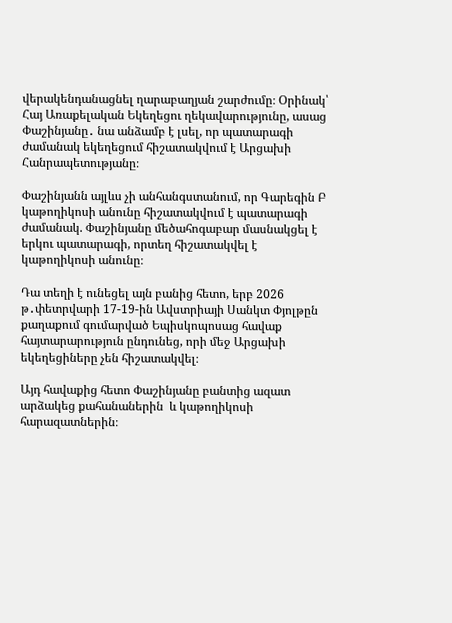վերակենդանացնել ղարաբաղյան շարժումը։ Օրինակ՝ Հայ Առաքելական Եկեղեցու ղեկավարությունը, ասաց Փաշինյանը․ նա անձամբ է լսել, որ պատարագի ժամանակ եկեղեցում հիշատակվում է Արցախի Հանրապետությանը։

Փաշինյանն այլևս չի անհանգստանում, որ Գարեգին Բ կաթողիկոսի անունը հիշատակվում է պատարագի ժամանակ. Փաշինյանը մեծահոգաբար մասնակցել է երկու պատարագի, որտեղ հիշատակվել է կաթողիկոսի անունը։

Դա տեղի է ունեցել այն բանից հետո, երբ 2026 թ․փետրվարի 17-19-ին Ավստրիայի Սանկտ Փյոլթըն քաղաքում գումարված Եպիսկոպոսաց հավաք հայտարարություն ընդունեց, որի մեջ Արցախի եկեղեցիները չեն հիշատակվել։

Այդ հավաքից հետո Փաշինյանը բանտից ազատ արձակեց քահանաներին  և կաթողիկոսի հարազատներին։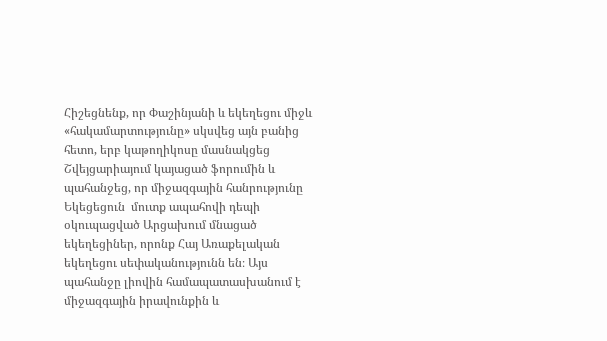Հիշեցնենք, որ Փաշինյանի և եկեղեցու միջև «հակամարտությունը» սկսվեց այն բանից հետո, երբ կաթողիկոսը մասնակցեց Շվեյցարիայում կայացած ֆորումին և պահանջեց, որ միջազգային հանրությունը Եկեցեցուն  մուտք ապահովի դեպի օկուպացված Արցախում մնացած եկեղեցիներ, որոնք Հայ Առաքելական եկեղեցու սեփականությունն են։ Այս պահանջը լիովին համապատասխանում է միջազգային իրավունքին և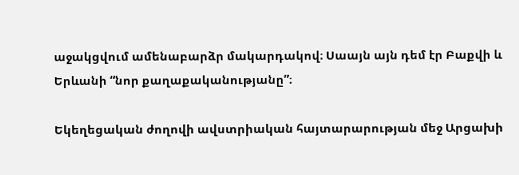աջակցվում ամենաբարձր մակարդակով։ Սաայն այն դեմ էր Բաքվի և Երևանի “նոր քաղաքականությանը”։

Եկեղեցական ժողովի ավստրիական հայտարարության մեջ Արցախի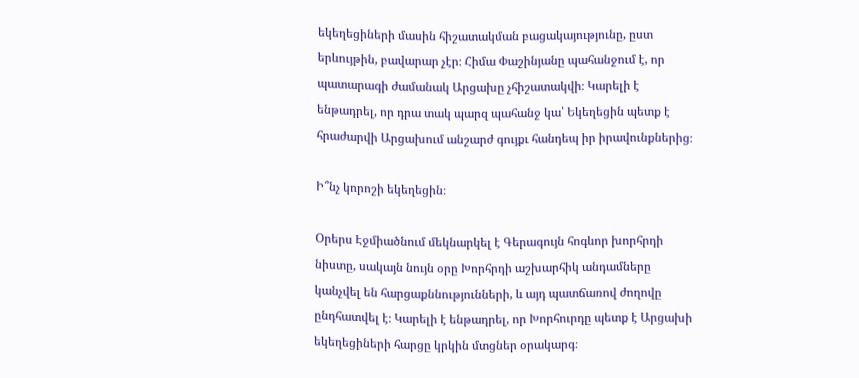եկեղեցիների մասին հիշատակման բացակայությունը, ըստ երևույթին, բավարար չէր։ Հիմա Փաշինյանը պահանջում է, որ պատարագի ժամանակ Արցախը չհիշատակվի։ Կարելի է ենթադրել, որ դրա տակ պարզ պահանջ կա՝ Եկեղեցին պետք է հրաժարվի Արցախում անշարժ գույքւ հանդեպ իր իրավունքներից։

Ի՞նչ կորոշի եկեղեցին։

Օրերս Էջմիածնում մեկնարկել է Գերագույն հոգևոր խորհրդի նիստը, սակայն նույն օրը Խորհրդի աշխարհիկ անդամները կանչվել են հարցաքննությունների, և այդ պատճառով ժողովը ընդհատվել է։ Կարելի է ենթադրել, որ Խորհուրդը պետք է Արցախի եկեղեցիների հարցը կրկին մտցներ օրակարգ։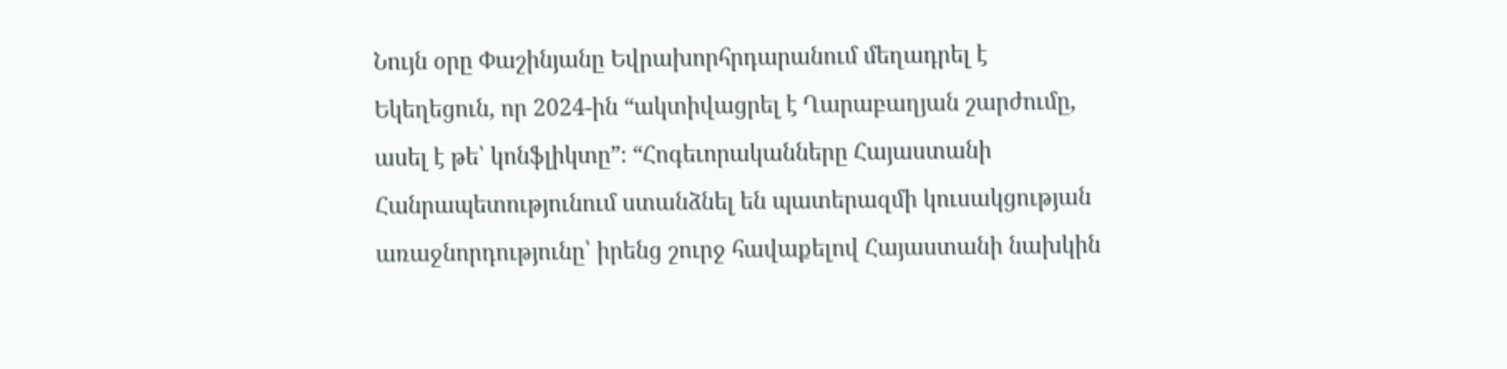Նույն օրը Փաշինյանը Եվրախորհրդարանում մեղադրել է Եկեղեցուն, որ 2024-ին “ակտիվացրել է Ղարաբաղյան շարժումը, ասել է թե՝ կոնֆլիկտը”։ “Հոգեւորականները Հայաստանի Հանրապետությունում ստանձնել են պատերազմի կուսակցության առաջնորդությունը՝ իրենց շուրջ հավաքելով Հայաստանի նախկին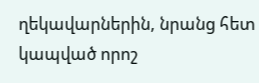ղեկավարներին, նրանց հետ կապված որոշ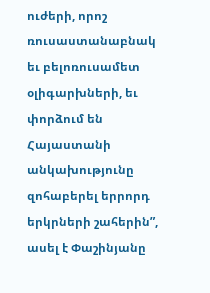ուժերի, որոշ ռուսաստանաբնակ եւ բելոռուսամետ օլիգարխների, եւ փորձում են Հայաստանի անկախությունը զոհաբերել երրորդ երկրների շահերին”, ասել է Փաշինյանը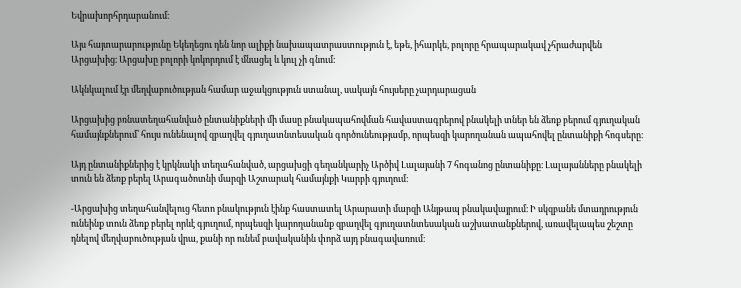Եվրախորհրդարանում։

Այս հայտարարությունը Եկեղեցու դեն նոր ալիքի նախապատրաստություն է, եթե, իհարկե, բոլորը հրապարակավ չհրաժարվեն Արցախից։ Արցախը բոլորի կոկորդում է մնացել և կուլ չի գնում։

Ակնկալում էր մեղվաբուծության համար աջակցություն ստանալ, սակայն հույսերը չարդարացան

Արցախից բռնատեղահանված ընտանիքների մի մասը բնակապահովման հավաստագրերով բնակելի տներ են ձեռք բերում գյուղական համայնքներում՝ հույս ունենալով զբաղվել գյուղատնտեսական գործունեությամբ, որպեսզի կարողանան ապահովել ընտանիքի հոգսերը։

Այդ ընտանիքներից է կրկնակի տեղահանված, արցախցի գեղանկարիչ Արծիվ Լալայանի 7 հոգանոց ընտանիքը։ Լալայանները բնակելի տուն են ձեռք բերել Արագածոտնի մարզի Աշտարակ համայնքի Կարբի գյուղում։

-Արցախից տեղահանվելուց հետո բնակություն էինք հաստատել Արարատի մարզի Անյթապ բնակավայրում։ Ի սկզբանե մտադրություն ունեինք տուն ձեռք բերել որևէ գյուղում, որպեսզի կարողանանք զբաղվել գյուղատնտեսական աշխատանքներով, առավելապես շեշտը դնելով մեղվաբուծության վրա, քանի որ ունեմ բավականին փորձ այդ բնագավառում։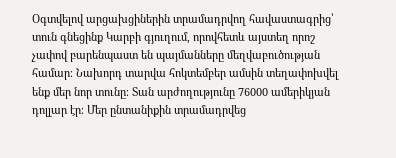Օգտվելով արցախցիներին տրամադրվող հավաստագրից՝ տուն գնեցինք Կարբի գյուղում, որովհետև այստեղ որոշ չափով բարենպաստ են պայմանները մեղվաբուծության համար։ Նախորդ տարվա հոկտեմբեր ամսին տեղափոխվել ենք մեր նոր տունը։ Տան արժողությունը 76000 ամերիկյան դոլլար էր։ Մեր ընտանիքին տրամադրվեց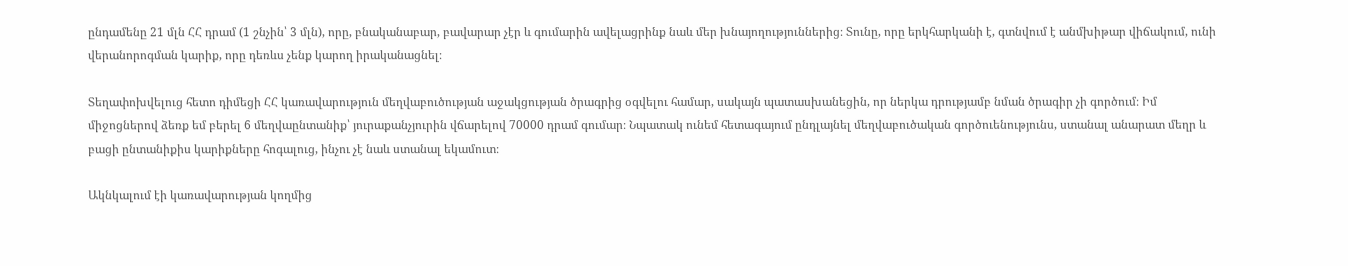ընդամենը 21 մլն ՀՀ դրամ (1 շնչին՝ 3 մլն), որը, բնականաբար, բավարար չէր և գումարին ավելացրինք նաև մեր խնայողություններից։ Տունը, որը երկհարկանի է, գտնվում է անմխիթար վիճակում, ունի վերանորոգման կարիք, որը դեռևս չենք կարող իրականացնել։

Տեղափոխվելուց հետո դիմեցի ՀՀ կառավարություն մեղվաբուծության աջակցության ծրագրից օգվելու համար, սակայն պատասխանեցին, որ ներկա դրությամբ նման ծրագիր չի գործում։ Իմ միջոցներով ձեռք եմ բերել 6 մեղվաընտանիք՝ յուրաքանչյուրին վճարելով 70000 դրամ գումար։ Նպատակ ունեմ հետագայում ընդլայնել մեղվաբուծական գործուենությունս, ստանալ անարատ մեղր և բացի ընտանիքիս կարիքները հոգալուց, ինչու չէ նաև ստանալ եկամուտ։

Ակնկալում էի կառավարության կողմից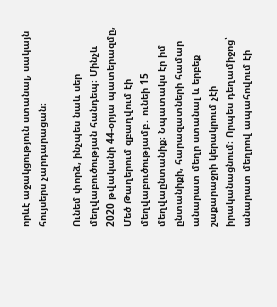որևէ աջակցություն ստանալ, սակայն հույսերս չարդարացան։

Ունեմ փորձ, ինչպես նաև սեր մեղվաբուծության հանդեպ։ Մինչև 2020 թվականի 44-օրյա պատերազմը, Մեծ Թաղերում զբաղվում էի մեղվաբուծությամբ․ ունեի 15 մեղվաընտանիք։ Նպատակս էր իմ ընտանիքի, հարազատների համար անարատ մեղր ստանալ և երբեք շաքարաջրի կերակրում չէի իրականացնում։ Որպես դեղամիջոց՝ անարատ մեղրով ապահովում էի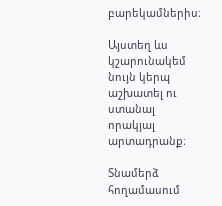բարեկամներիս։

Այստեղ ևս կշարունակեմ նույն կերպ աշխատել ու ստանալ որակյալ արտադրանք։

Տնամերձ հողամասում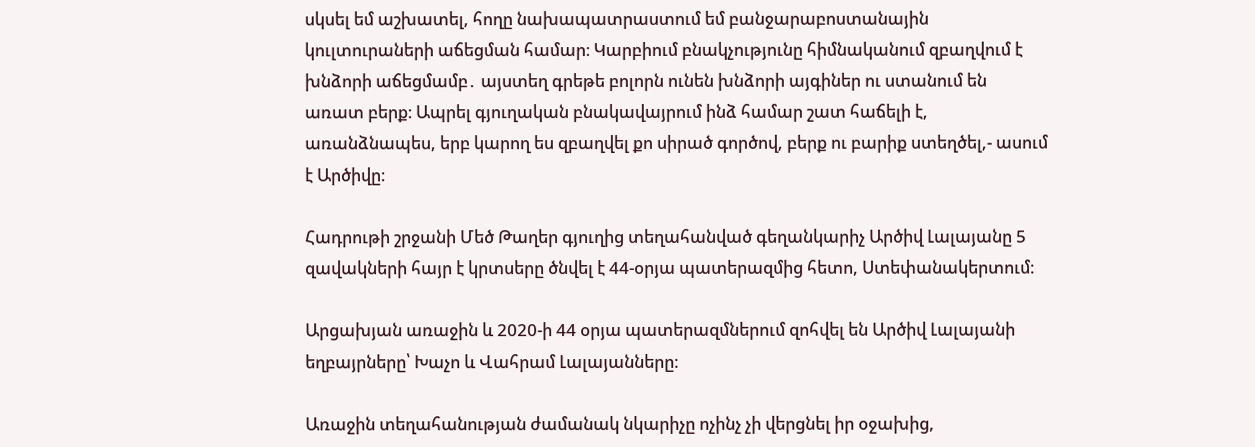սկսել եմ աշխատել, հողը նախապատրաստում եմ բանջարաբոստանային կուլտուրաների աճեցման համար։ Կարբիում բնակչությունը հիմնականում զբաղվում է խնձորի աճեցմամբ․ այստեղ գրեթե բոլորն ունեն խնձորի այգիներ ու ստանում են առատ բերք։ Ապրել գյուղական բնակավայրում ինձ համար շատ հաճելի է, առանձնապես, երբ կարող ես զբաղվել քո սիրած գործով, բերք ու բարիք ստեղծել,- ասում է Արծիվը։

Հադրութի շրջանի Մեծ Թաղեր գյուղից տեղահանված գեղանկարիչ Արծիվ Լալայանը 5 զավակների հայր է կրտսերը ծնվել է 44-օրյա պատերազմից հետո, Ստեփանակերտում։

Արցախյան առաջին և 2020-ի 44 օրյա պատերազմներում զոհվել են Արծիվ Լալայանի եղբայրները՝ Խաչո և Վահրամ Լալայանները։

Առաջին տեղահանության ժամանակ նկարիչը ոչինչ չի վերցնել իր օջախից,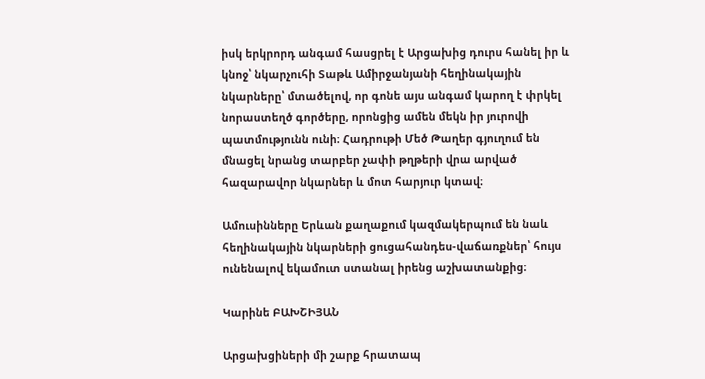իսկ երկրորդ անգամ հասցրել է Արցախից դուրս հանել իր և կնոջ՝ նկարչուհի Տաթև Ամիրջանյանի հեղինակային նկարները՝ մտածելով, որ գոնե այս անգամ կարող է փրկել նորաստեղծ գործերը, որոնցից ամեն մեկն իր յուրովի պատմությունն ունի։ Հադրութի Մեծ Թաղեր գյուղում են մնացել նրանց տարբեր չափի թղթերի վրա արված հազարավոր նկարներ և մոտ հարյուր կտավ։

Ամուսինները Երևան քաղաքում կազմակերպում են նաև հեղինակային նկարների ցուցահանդես-վաճառքներ՝ հույս ունենալով եկամուտ ստանալ իրենց աշխատանքից։

Կարինե ԲԱԽՇԻՅԱՆ

Արցախցիների մի շարք հրատապ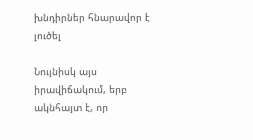խնդիրներ հնարավոր է լուծել

Նույնիսկ այս իրավիճակում, երբ ակնհայտ է, որ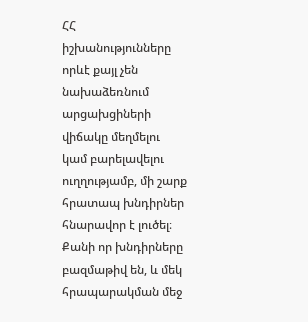ՀՀ իշխանությունները որևէ քայլ չեն նախաձեռնում արցախցիների վիճակը մեղմելու կամ բարելավելու ուղղությամբ, մի շարք հրատապ խնդիրներ հնարավոր է լուծել։
Քանի որ խնդիրները բազմաթիվ են, և մեկ հրապարակման մեջ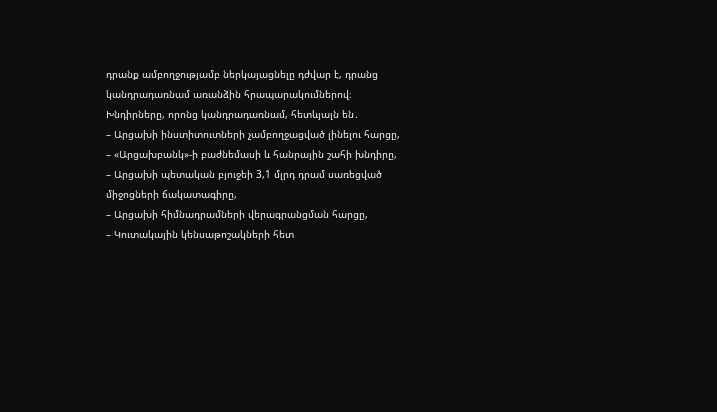դրանք ամբողջությամբ ներկայացնելը դժվար է, դրանց կանդրադառնամ առանձին հրապարակումներով։
Խնդիրները, որոնց կանդրադառնամ, հետևյալն են․
– Արցախի ինստիտուտների չամբողջացված լինելու հարցը,
– «Արցախբանկ»-ի բաժնեմասի և հանրային շահի խնդիրը,
– Արցախի պետական բյուջեի 3,1 մլրդ դրամ սառեցված միջոցների ճակատագիրը,
– Արցախի հիմնադրամների վերագրանցման հարցը,
– Կուտակային կենսաթոշակների հետ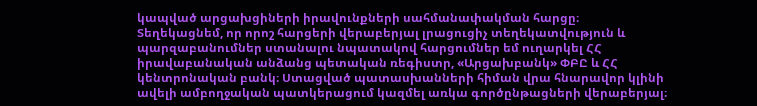կապված արցախցիների իրավունքների սահմանափակման հարցը։
Տեղեկացնեմ, որ որոշ հարցերի վերաբերյալ լրացուցիչ տեղեկատվություն և պարզաբանումներ ստանալու նպատակով հարցումներ եմ ուղարկել ՀՀ իրավաբանական անձանց պետական ռեգիստր, «Արցախբանկ» ՓԲԸ և ՀՀ կենտրոնական բանկ։ Ստացված պատասխանների հիման վրա հնարավոր կլինի ավելի ամբողջական պատկերացում կազմել առկա գործընթացների վերաբերյալ։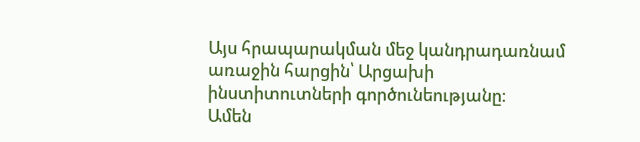Այս հրապարակման մեջ կանդրադառնամ առաջին հարցին՝ Արցախի ինստիտուտների գործունեությանը։
Ամեն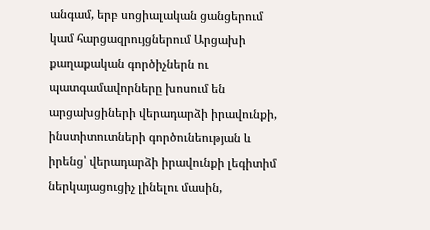անգամ, երբ սոցիալական ցանցերում կամ հարցազրույցներում Արցախի քաղաքական գործիչներն ու պատգամավորները խոսում են արցախցիների վերադարձի իրավունքի, ինստիտուտների գործունեության և իրենց՝ վերադարձի իրավունքի լեգիտիմ ներկայացուցիչ լինելու մասին,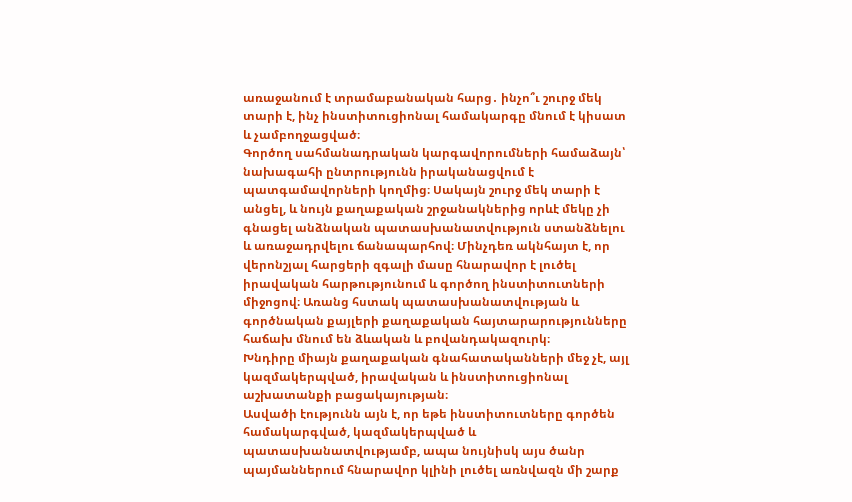առաջանում է տրամաբանական հարց․ ինչո՞ւ շուրջ մեկ տարի է, ինչ ինստիտուցիոնալ համակարգը մնում է կիսատ և չամբողջացված։
Գործող սահմանադրական կարգավորումների համաձայն՝ նախագահի ընտրությունն իրականացվում է պատգամավորների կողմից։ Սակայն շուրջ մեկ տարի է անցել, և նույն քաղաքական շրջանակներից որևէ մեկը չի գնացել անձնական պատասխանատվություն ստանձնելու և առաջադրվելու ճանապարհով։ Մինչդեռ ակնհայտ է, որ վերոնշյալ հարցերի զգալի մասը հնարավոր է լուծել իրավական հարթությունում և գործող ինստիտուտների միջոցով։ Առանց հստակ պատասխանատվության և գործնական քայլերի քաղաքական հայտարարությունները հաճախ մնում են ձևական և բովանդակազուրկ։
Խնդիրը միայն քաղաքական գնահատականների մեջ չէ, այլ կազմակերպված, իրավական և ինստիտուցիոնալ աշխատանքի բացակայության։
Ասվածի էությունն այն է, որ եթե ինստիտուտները գործեն համակարգված, կազմակերպված և պատասխանատվությամբ, ապա նույնիսկ այս ծանր պայմաններում հնարավոր կլինի լուծել առնվազն մի շարք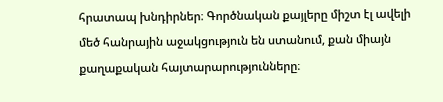հրատապ խնդիրներ։ Գործնական քայլերը միշտ էլ ավելի մեծ հանրային աջակցություն են ստանում, քան միայն քաղաքական հայտարարությունները։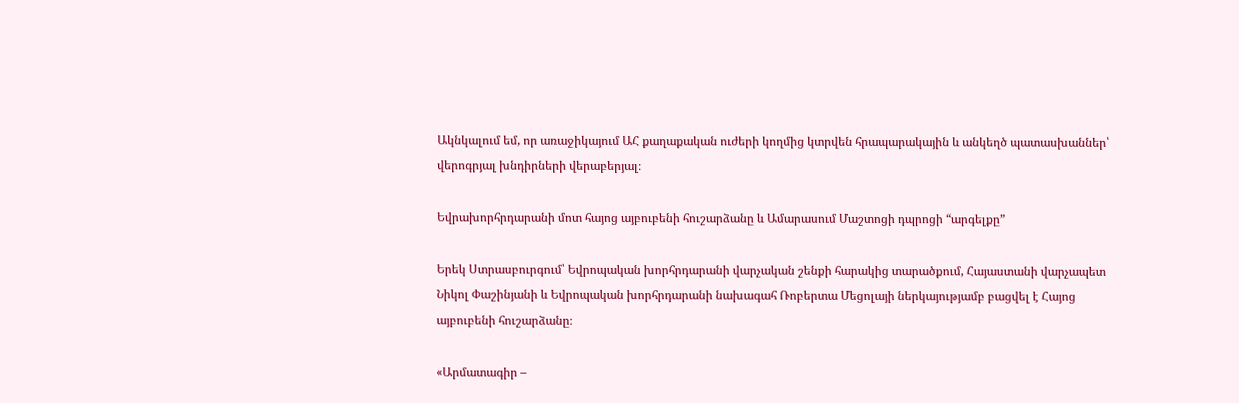Ակնկալում եմ, որ առաջիկայում ԱՀ քաղաքական ուժերի կողմից կտրվեն հրապարակային և անկեղծ պատասխաններ՝ վերոգրյալ խնդիրների վերաբերյալ։

Եվրախորհրդարանի մոտ հայոց այբուբենի հուշարձանը և Ամարասում Մաշտոցի դպրոցի “արգելքը”

Երեկ Ստրասբուրգում՝ Եվրոպական խորհրդարանի վարչական շենքի հարակից տարածքում, Հայաստանի վարչապետ Նիկոլ Փաշինյանի և Եվրոպական խորհրդարանի նախագահ Ռոբերտա Մեցոլայի ներկայությամբ բացվել է Հայոց այբուբենի հուշարձանը։

«Արմատագիր –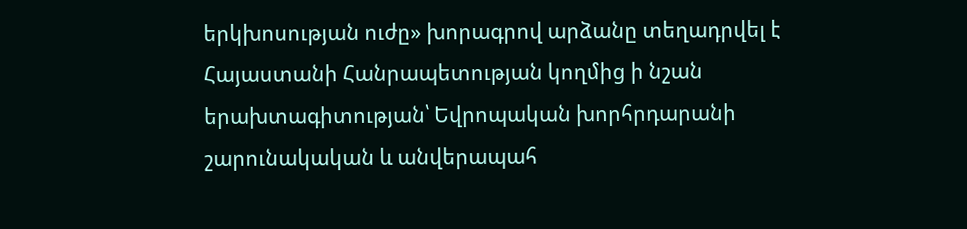երկխոսության ուժը» խորագրով արձանը տեղադրվել է Հայաստանի Հանրապետության կողմից ի նշան երախտագիտության՝ Եվրոպական խորհրդարանի շարունակական և անվերապահ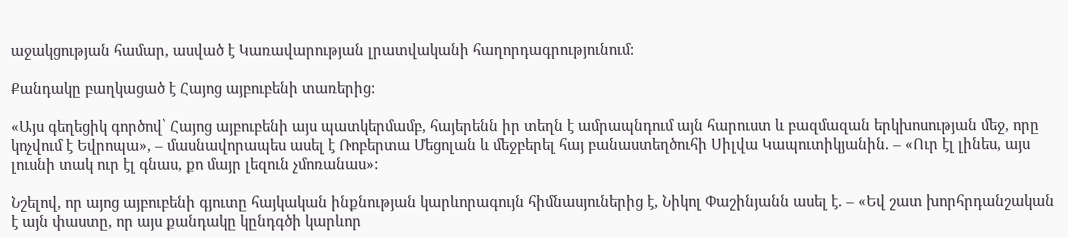աջակցության համար, ասված է Կառավարության լրատվականի հաղորդագրությունում:

Քանդակը բաղկացած է Հայոց այբուբենի տառերից:

«Այս գեղեցիկ գործով՝ Հայոց այբուբենի այս պատկերմամբ, հայերենն իր տեղն է ամրապնդում այն հարուստ և բազմազան երկխոսության մեջ, որը կոչվում է Եվրոպա», – մասնավորապես ասել է Ռոբերտա Մեցոլան և մեջբերել հայ բանաստեղծուհի Սիլվա Կապուտիկյանին. – «Ուր էլ լինես, այս լուսնի տակ ուր էլ գնաս, քո մայր լեզուն չմոռանաս»:

Նշելով, որ այոց այբուբենի գյուտը հայկական ինքնության կարևորագույն հիմնասյուներից է, Նիկոլ Փաշինյանն ասել է. – «Եվ շատ խորհրդանշական է այն փաստը, որ այս քանդակը կընդգծի կարևոր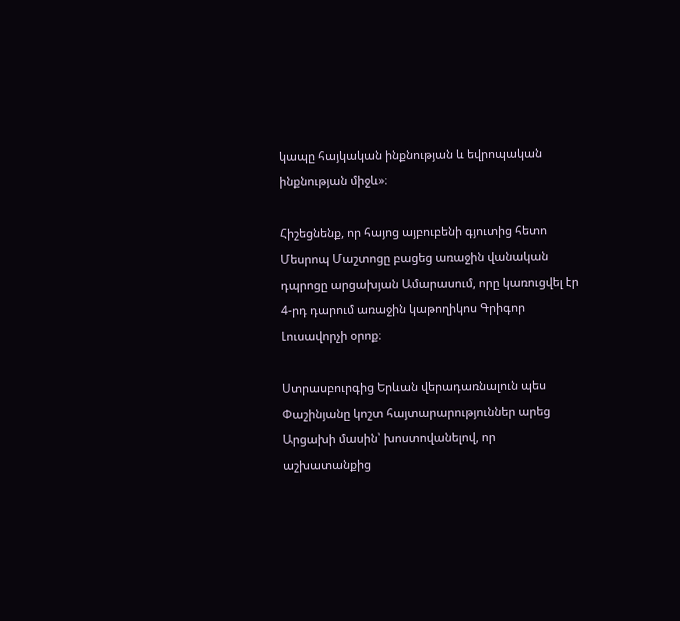կապը հայկական ինքնության և եվրոպական ինքնության միջև»։

Հիշեցնենք, որ հայոց այբուբենի գյուտից հետո Մեսրոպ Մաշտոցը բացեց առաջին վանական դպրոցը արցախյան Ամարասում, որը կառուցվել էր 4-րդ դարում առաջին կաթողիկոս Գրիգոր Լուսավորչի օրոք։

Ստրասբուրգից Երևան վերադառնալուն պես Փաշինյանը կոշտ հայտարարություններ արեց Արցախի մասին՝ խոստովանելով, որ աշխատանքից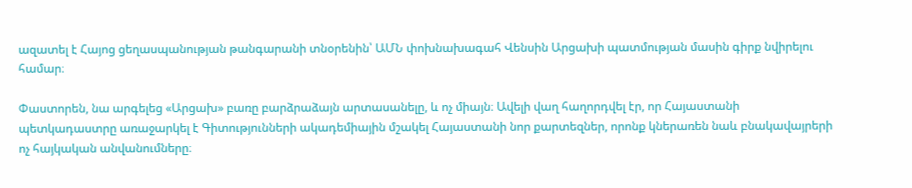ազատել է Հայոց ցեղասպանության թանգարանի տնօրենին՝ ԱՄՆ փոխնախագահ Վենսին Արցախի պատմության մասին գիրք նվիրելու համար։

Փաստորեն, նա արգելեց «Արցախ» բառը բարձրաձայն արտասանելը, և ոչ միայն։ Ավելի վաղ հաղորդվել էր, որ Հայաստանի պետկադաստրը առաջարկել է Գիտությունների ակադեմիային մշակել Հայաստանի նոր քարտեզներ, որոնք կներառեն նաև բնակավայրերի ոչ հայկական անվանումները։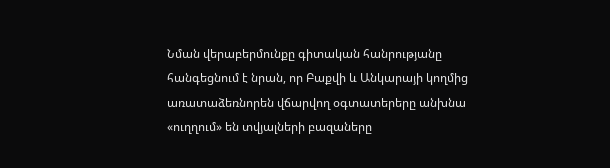Նման վերաբերմունքը գիտական հանրությանը հանգեցնում է նրան, որ Բաքվի և Անկարայի կողմից առատաձեռնորեն վճարվող օգտատերերը անխնա «ուղղում» են տվյալների բազաները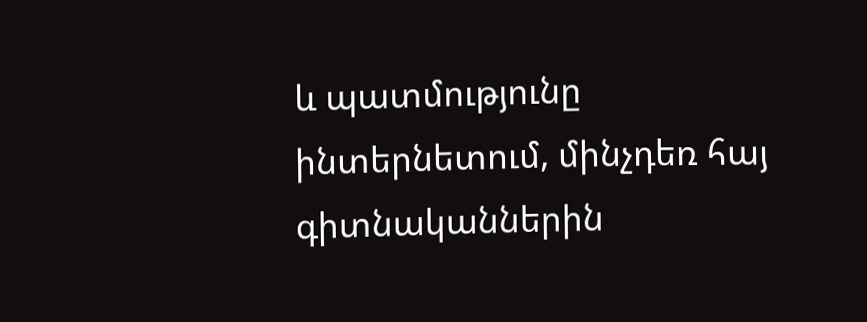և պատմությունը ինտերնետում, մինչդեռ հայ գիտնականներին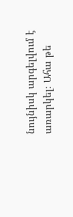նույնիսկ արգելվում է առարկել։ Ահա թե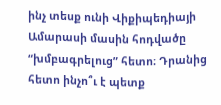ինչ տեսք ունի Վիքիպեդիայի Ամարասի մասին հոդվածը “խմբագրելուց” հետո։ Դրանից հետո ինչո՞ւ է պետք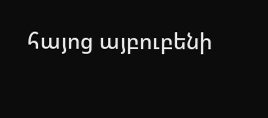հայոց այբուբենի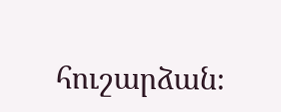հուշարձան։